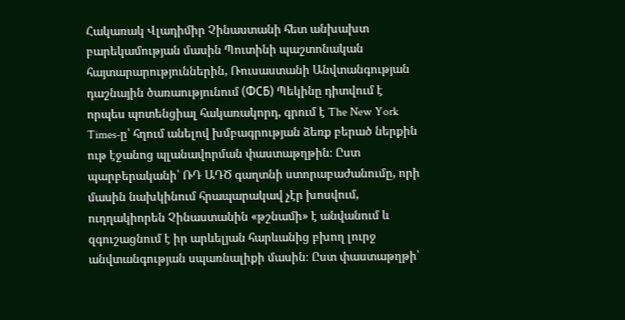Հակառակ Վլադիմիր Չինաստանի հետ անխախտ բարեկամության մասին Պուտինի պաշտոնական հայտարարություններին, Ռուսաստանի Անվտանգության դաշնային ծառաությունում (ФСБ) Պեկինը դիտվում է որպես պոտենցիալ հակառակորդ, գրում է The New York Times-ը՝ հղում անելով խմբագրության ձեռք բերած ներքին ութ էջանոց պլանավորման փաստաթղթին։ Ըստ պարբերականի՝ ՌԴ ԱԴԾ գաղտնի ստորաբաժանումը, որի մասին նախկինում հրապարակավ չէր խոսվում, ուղղակիորեն Չինաստանին «թշնամի» է անվանում և զգուշացնում է իր արևելյան հարևանից բխող լուրջ անվտանգության սպառնալիքի մասին։ Ըստ փաստաթղթի՝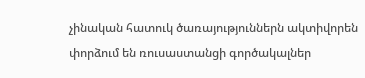չինական հատուկ ծառայություններն ակտիվորեն փորձում են ռուսաստանցի գործակալներ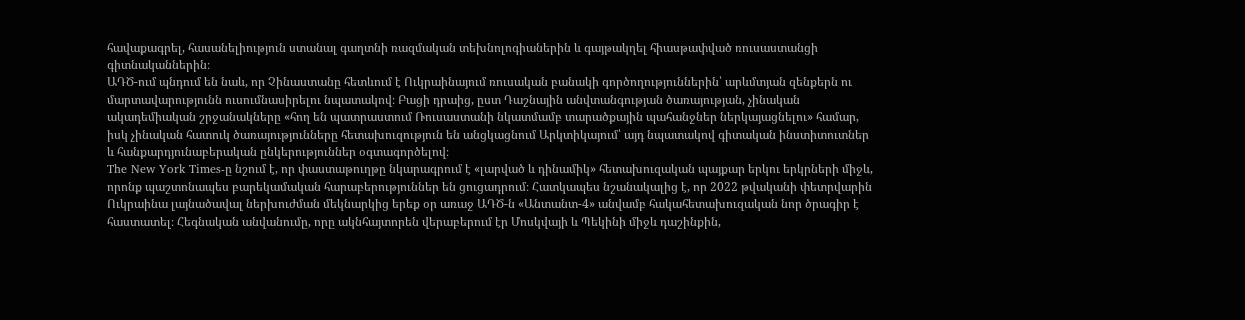հավաքագրել, հասանելիություն ստանալ գաղտնի ռազմական տեխնոլոգիաներին և գայթակղել հիասթափված ռուսաստանցի գիտնականներին։
ԱԴԾ-ում պնդում են նաև, որ Չինաստանը հետևում է Ուկրաինայում ռուսական բանակի գործողություններին՝ արևմտյան զենքերն ու մարտավարությունն ուսումնասիրելու նպատակով։ Բացի դրաից, ըստ Դաշնային անվտանգության ծառայության, չինական ակադեմիական շրջանակները «հող են պատրաստում Ռուսաստանի նկատմամբ տարածքային պահանջներ ներկայացնելու» համար, իսկ չինական հատուկ ծառայությունները հետախուզություն են անցկացնում Արկտիկայում՝ այդ նպատակով գիտական ինստիտուտներ և հանքարդյունաբերական ընկերություններ օգտագործելով։
The New York Times-ը նշում է, որ փաստաթուղթը նկարագրում է «լարված և դինամիկ» հետախուզական պայքար երկու երկրների միջև, որոնք պաշտոնապես բարեկամական հարաբերություններ են ցուցադրում։ Հատկապես նշանակալից է, որ 2022 թվականի փետրվարին Ուկրաինա լայնածավալ ներխուժման մեկնարկից երեք օր առաջ ԱԴԾ-ն «Անտանտ-4» անվամբ հակահետախուզական նոր ծրագիր է հաստատել։ Հեգնական անվանումը, որը ակնհայտորեն վերաբերում էր Մոսկվայի և Պեկինի միջև դաշինքին,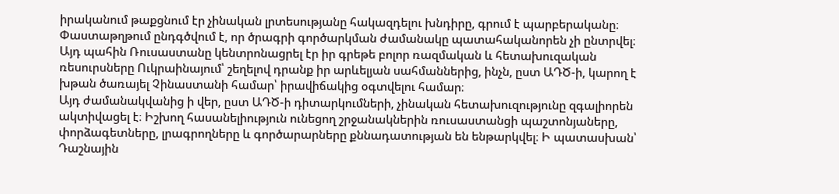իրականում թաքցնում էր չինական լրտեսությանը հակազդելու խնդիրը, գրում է պարբերականը։
Փաստաթղթում ընդգծվում է, որ ծրագրի գործարկման ժամանակը պատահականորեն չի ընտրվել։ Այդ պահին Ռուսաստանը կենտրոնացրել էր իր գրեթե բոլոր ռազմական և հետախուզական ռեսուրսները Ուկրաինայում՝ շեղելով դրանք իր արևելյան սահմաններից, ինչն, ըստ ԱԴԾ-ի, կարող է խթան ծառայել Չինաստանի համար՝ իրավիճակից օգտվելու համար։
Այդ ժամանակվանից ի վեր, ըստ ԱԴԾ-ի դիտարկումների, չինական հետախուզությունը զգալիորեն ակտիվացել է։ Իշխող հասանելիություն ունեցող շրջանակներին ռուսաստանցի պաշտոնյաները, փորձագետները, լրագրողները և գործարարները քննադատության են ենթարկվել։ Ի պատասխան՝ Դաշնային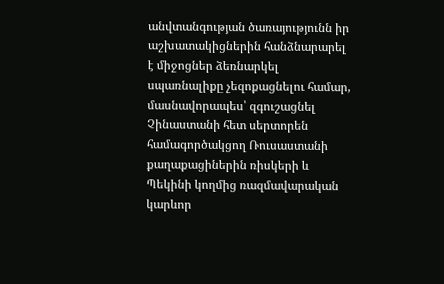անվտանգության ծառայությունն իր աշխատակիցներին հանձնարարել է միջոցներ ձեռնարկել սպառնալիքը չեզոքացնելու համար, մասնավորապես՝ զգուշացնել Չինաստանի հետ սերտորեն համագործակցող Ռուսաստանի քաղաքացիներին ռիսկերի և Պեկինի կողմից ռազմավարական կարևոր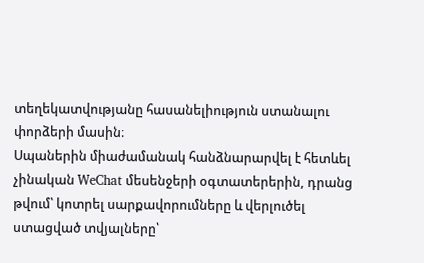տեղեկատվությանը հասանելիություն ստանալու փորձերի մասին։
Սպաներին միաժամանակ հանձնարարվել է հետևել չինական WeChat մեսենջերի օգտատերերին, դրանց թվում՝ կոտրել սարքավորումները և վերլուծել ստացված տվյալները՝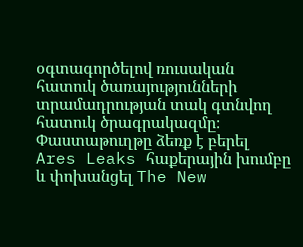օգտագործելով ռուսական հատուկ ծառայությունների տրամադրության տակ գտնվող հատուկ ծրագրակազմը։
Փաստաթուղթը ձեռք է բերել Ares Leaks հաքերային խումբը և փոխանցել The New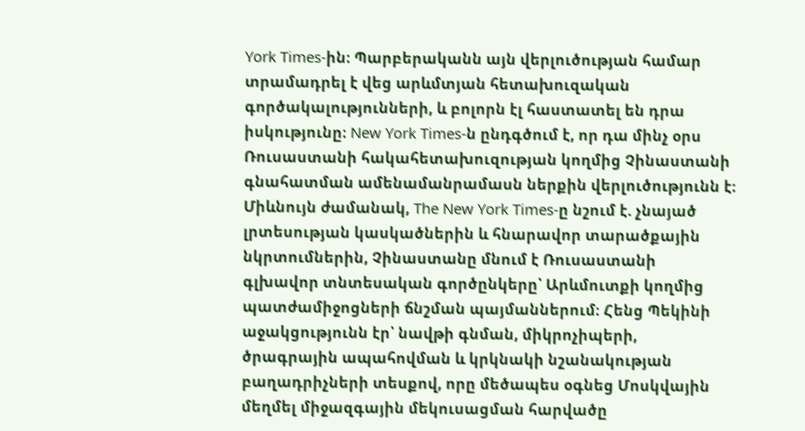York Times-ին։ Պարբերականն այն վերլուծության համար տրամադրել է վեց արևմտյան հետախուզական գործակալությունների, և բոլորն էլ հաստատել են դրա իսկությունը։ New York Times-ն ընդգծում է, որ դա մինչ օրս Ռուսաստանի հակահետախուզության կողմից Չինաստանի գնահատման ամենամանրամասն ներքին վերլուծությունն է։
Միևնույն ժամանակ, The New York Times-ը նշում է. չնայած լրտեսության կասկածներին և հնարավոր տարածքային նկրտումներին, Չինաստանը մնում է Ռուսաստանի գլխավոր տնտեսական գործընկերը՝ Արևմուտքի կողմից պատժամիջոցների ճնշման պայմաններում։ Հենց Պեկինի աջակցությունն էր՝ նավթի գնման, միկրոչիպերի, ծրագրային ապահովման և կրկնակի նշանակության բաղադրիչների տեսքով, որը մեծապես օգնեց Մոսկվային մեղմել միջազգային մեկուսացման հարվածը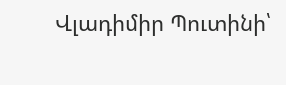Վլադիմիր Պուտինի՝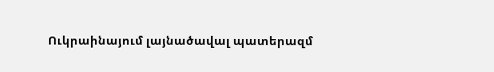Ուկրաինայում լայնածավալ պատերազմ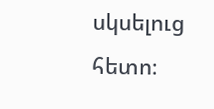սկսելուց հետո։